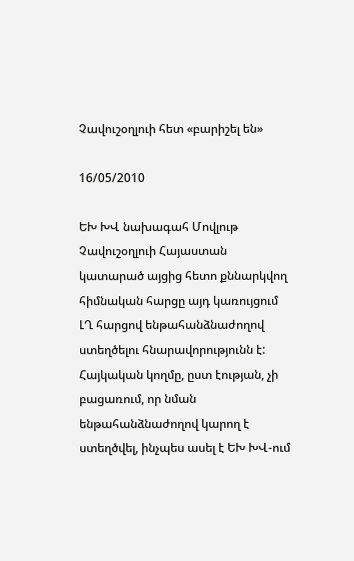Չավուշօղլուի հետ «բարիշել են»

16/05/2010

ԵԽ ԽՎ նախագահ Մովլութ Չավուշօղլուի Հայաստան կատարած այցից հետո քննարկվող հիմնական հարցը այդ կառույցում ԼՂ հարցով ենթահանձնաժողով ստեղծելու հնարավորությունն է: Հայկական կողմը, ըստ էության, չի բացառում, որ նման ենթահանձնաժողով կարող է ստեղծվել, ինչպես ասել է ԵԽ ԽՎ-ում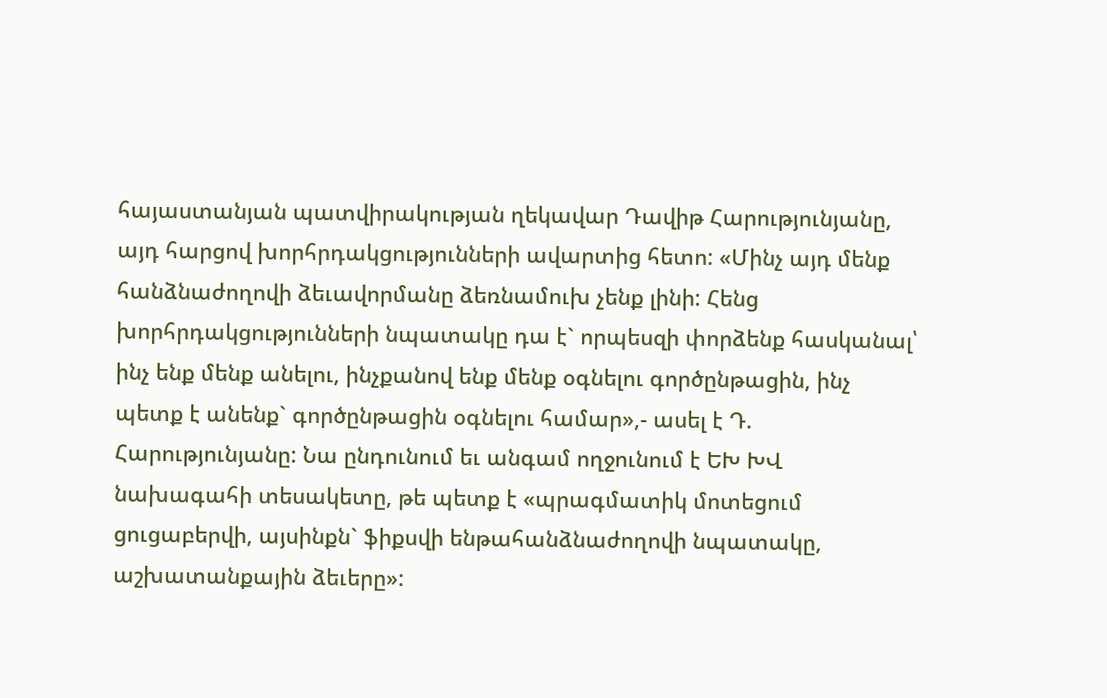հայաստանյան պատվիրակության ղեկավար Դավիթ Հարությունյանը, այդ հարցով խորհրդակցությունների ավարտից հետո: «Մինչ այդ մենք հանձնաժողովի ձեւավորմանը ձեռնամուխ չենք լինի: Հենց խորհրդակցությունների նպատակը դա է` որպեսզի փորձենք հասկանալ՝ ինչ ենք մենք անելու, ինչքանով ենք մենք օգնելու գործընթացին, ինչ պետք է անենք` գործընթացին օգնելու համար»,- ասել է Դ. Հարությունյանը: Նա ընդունում եւ անգամ ողջունում է ԵԽ ԽՎ նախագահի տեսակետը, թե պետք է «պրագմատիկ մոտեցում ցուցաբերվի, այսինքն` ֆիքսվի ենթահանձնաժողովի նպատակը, աշխատանքային ձեւերը»: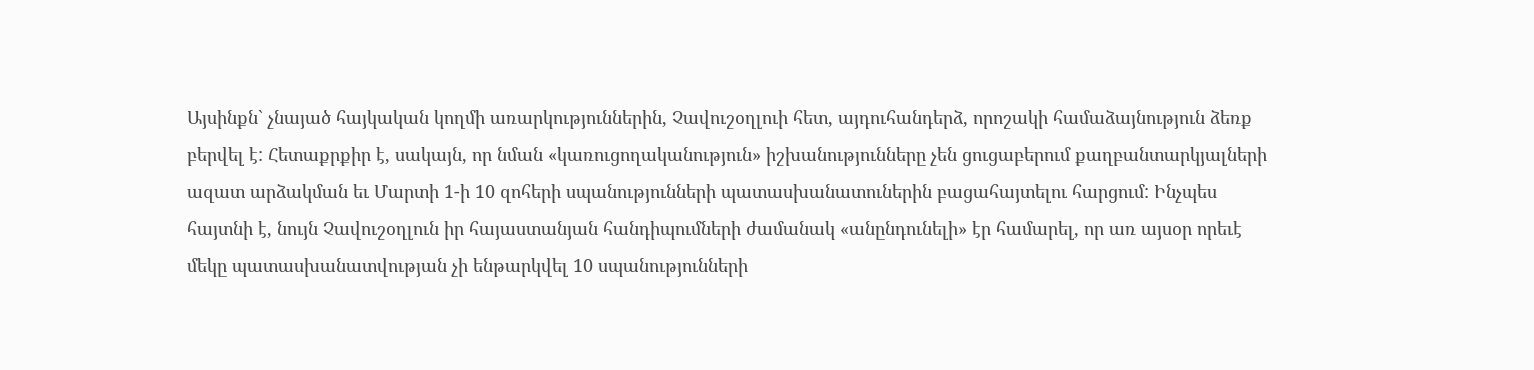Այսինքն` չնայած հայկական կողմի առարկություններին, Չավուշօղլուի հետ, այդուհանդերձ, որոշակի համաձայնություն ձեռք բերվել է: Հետաքրքիր է, սակայն, որ նման «կառուցողականություն» իշխանությունները չեն ցուցաբերում քաղբանտարկյալների ազատ արձակման եւ Մարտի 1-ի 10 զոհերի սպանությունների պատասխանատուներին բացահայտելու հարցում: Ինչպես հայտնի է, նույն Չավուշօղլուն իր հայաստանյան հանդիպումների ժամանակ «անընդունելի» էր համարել, որ առ այսօր որեւէ մեկը պատասխանատվության չի ենթարկվել 10 սպանությունների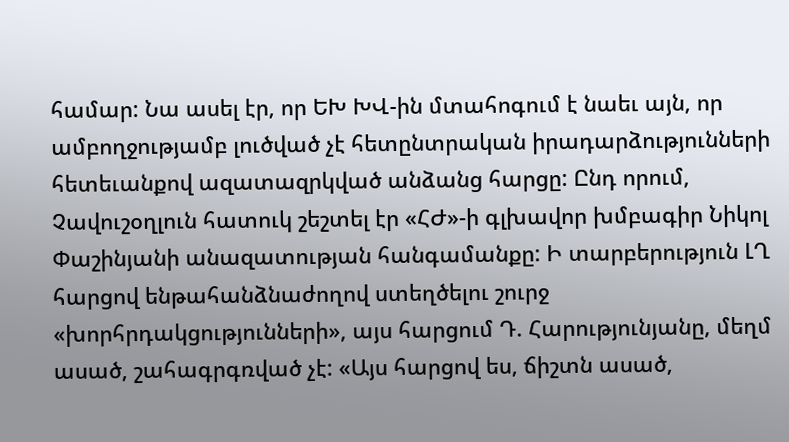համար: Նա ասել էր, որ ԵԽ ԽՎ-ին մտահոգում է նաեւ այն, որ ամբողջությամբ լուծված չէ հետընտրական իրադարձությունների հետեւանքով ազատազրկված անձանց հարցը: Ընդ որում, Չավուշօղլուն հատուկ շեշտել էր «ՀԺ»-ի գլխավոր խմբագիր Նիկոլ Փաշինյանի անազատության հանգամանքը: Ի տարբերություն ԼՂ հարցով ենթահանձնաժողով ստեղծելու շուրջ «խորհրդակցությունների», այս հարցում Դ. Հարությունյանը, մեղմ ասած, շահագրգռված չէ: «Այս հարցով ես, ճիշտն ասած,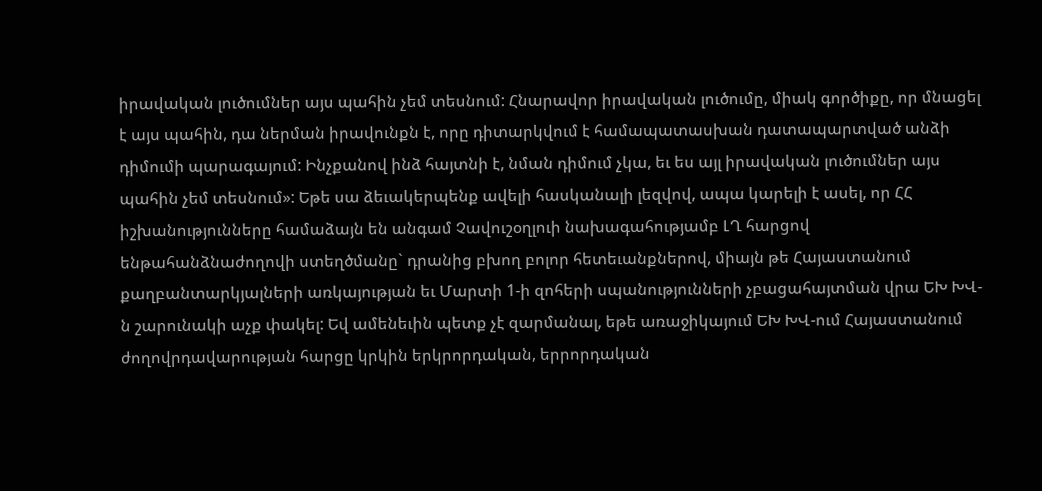իրավական լուծումներ այս պահին չեմ տեսնում: Հնարավոր իրավական լուծումը, միակ գործիքը, որ մնացել է այս պահին, դա ներման իրավունքն է, որը դիտարկվում է համապատասխան դատապարտված անձի դիմումի պարագայում: Ինչքանով ինձ հայտնի է, նման դիմում չկա, եւ ես այլ իրավական լուծումներ այս պահին չեմ տեսնում»: Եթե սա ձեւակերպենք ավելի հասկանալի լեզվով, ապա կարելի է ասել, որ ՀՀ իշխանությունները համաձայն են անգամ Չավուշօղլուի նախագահությամբ ԼՂ հարցով ենթահանձնաժողովի ստեղծմանը` դրանից բխող բոլոր հետեւանքներով, միայն թե Հայաստանում քաղբանտարկյալների առկայության եւ Մարտի 1-ի զոհերի սպանությունների չբացահայտման վրա ԵԽ ԽՎ-ն շարունակի աչք փակել: Եվ ամենեւին պետք չէ զարմանալ, եթե առաջիկայում ԵԽ ԽՎ-ում Հայաստանում ժողովրդավարության հարցը կրկին երկրորդական, երրորդական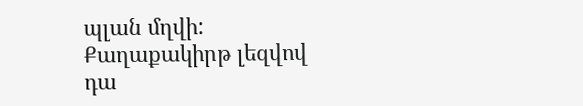պլան մղվի: Քաղաքակիրթ լեզվով դա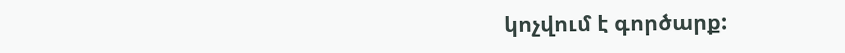կոչվում է գործարք: